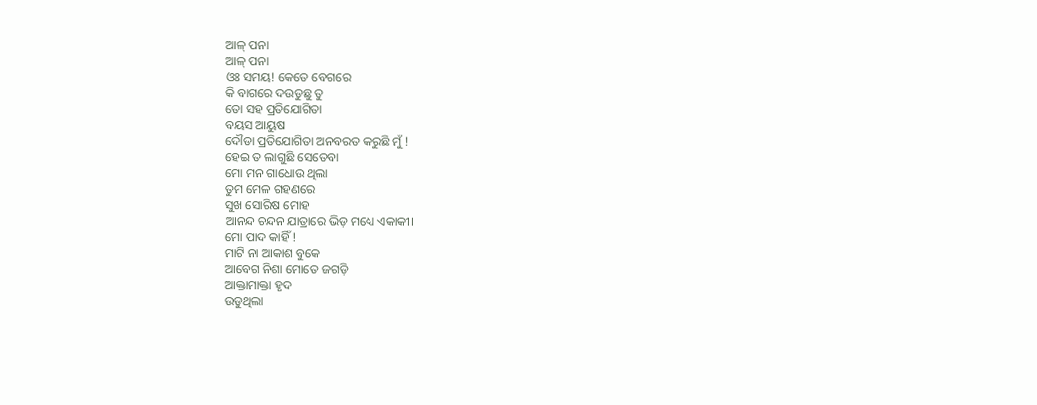ଆଳ୍ ପନା
ଆଳ୍ ପନା
ଓଃ ସମୟ! କେତେ ବେଗରେ
କି ବାଗରେ ଦଉଡୁଛୁ ତୁ
ତୋ ସହ ପ୍ରତିଯୋଗିତା
ବୟସ ଆୟୁଷ
ଦୌଡା ପ୍ରତିଯୋଗିତା ଅନବରତ କରୁଛି ମୁଁ !
ହେଇ ତ ଲାଗୁଛି ସେତେବା
ମୋ ମନ ଗାଧୋଉ ଥିଲା
ତୁମ ମେଳ ଗହଣରେ
ସୁଖ ସୋରିଷ ମୋହ
ଆନନ୍ଦ ଚନ୍ଦନ ଯାତ୍ରାରେ ଭିଡ଼ ମଧ୍ୟେ ଏକାକୀ।
ମୋ ପାଦ କାହିଁ !
ମାଟି ନା ଆକାଶ ବୁକେ
ଆବେଗ ନିଶା ମୋତେ ଜଗଡ଼ି
ଆକ୍ତାମାକ୍ତା ହୃଦ
ଉଡୁଥିଲା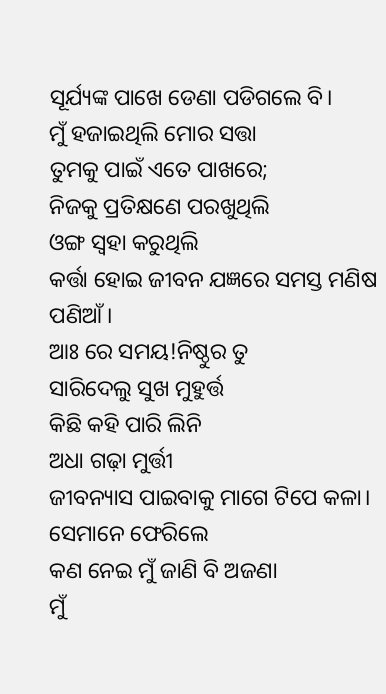ସୂର୍ଯ୍ୟଙ୍କ ପାଖେ ଡେଣା ପଡିଗଲେ ବି।
ମୁଁ ହଜାଇଥିଲି ମୋର ସତ୍ତା
ତୁମକୁ ପାଇଁ ଏତେ ପାଖରେ;
ନିଜକୁ ପ୍ରତିକ୍ଷଣେ ପରଖୁଥିଲି
ଓଙ୍ଗ ସ୍ବହା କରୁଥିଲି
କର୍ତ୍ତା ହୋଇ ଜୀବନ ଯଜ୍ଞରେ ସମସ୍ତ ମଣିଷ ପଣିଆଁ।
ଆଃ ରେ ସମୟ!ନିଷ୍ଠୁର ତୁ
ସାରିଦେଲୁ ସୁଖ ମୁହୁର୍ତ୍ତ
କିଛି କହି ପାରି ଲିନି
ଅଧା ଗଢ଼ା ମୁର୍ତ୍ତୀ
ଜୀବନ୍ୟାସ ପାଇବାକୁ ମାଗେ ଟିପେ କଳା।
ସେମାନେ ଫେରିଲେ
କଣ ନେଇ ମୁଁ ଜାଣି ବି ଅଜଣା
ମୁଁ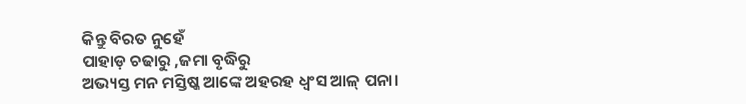କିନ୍ତୁ ବିରତ ନୁହେଁ
ପାହାଡ଼ ଚଢାରୁ ,ଜମା ବୃଦ୍ଧିରୁ
ଅଭ୍ୟସ୍ତ ମନ ମସ୍ତିଷ୍କ ଆଙ୍କେ ଅହରହ ଧ୍ୱଂସ ଆଳ୍ ପନା।